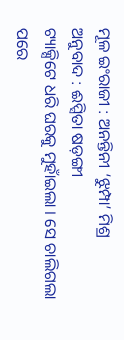ମୂଳ ଇଂରାଜୀ : ଅନନ୍ତିନୀ ‘ଝୁମ୍ପା’ ମିଶ୍ର
ଅନୁବାଦ : ଈପ୍ସିତା ଷଡ଼ଙ୍ଗୀ
ଟ୍ୟାକ୍ସିଟେ ଧରି ଘରକୁ ମୁହାଁଇଲା । ସେ ଚାଲିଗଲା ପରେ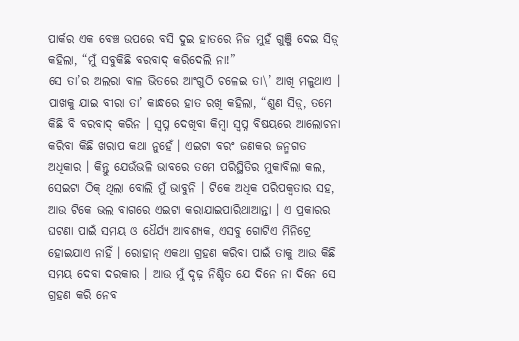ପାର୍କର ଏକ ବେଞ୍ଚ ଉପରେ ବସି ଦୁଇ ହାତରେ ନିଜ ମୁହଁ ଗୁଞ୍ଜି ଦେଇ ସିଡ଼୍ କହିଲା, “ମୁଁ ସବୁକିଛି ବରବାଦ୍ କରିଦେଲି ନା!”
ସେ ତା’ର ଅଲରା ବାଳ ଭିତରେ ଆଂଗୁଠି ଚଳେଇ ତା\’ ଆଖି ମଳୁଥାଏ । ପାଖକୁ ଯାଇ ବୀରା ତା’ କାନ୍ଧରେ ହାତ ରଖି କହିଲା, “ଶୁଣ ସିଡ଼୍, ତମେ କିଛି ବି ବରବାଦ୍ କରିନ । ସ୍ୱପ୍ନ ଦେଖିବା କିମ୍ବା ସ୍ୱପ୍ନ ବିଷୟରେ ଆଲୋଚନା କରିବା କିଛି ଖରାପ କଥା ନୁହେଁ । ଏଇଟା ବରଂ ଜଣକର ଜନ୍ମଗତ ଅଧିକାର । କିନ୍ତୁ ଯେଉଁଭଳି ଭାବରେ ତମେ ପରିସ୍ଥିତିର ମୁକାବିଲା କଲ, ସେଇଟା ଠିକ୍ ଥିଲା ବୋଲି ମୁଁ ଭାବୁନି । ଟିକେ ଅଧିକ ପରିପକ୍ୱତାର ସହ, ଆଉ ଟିକେ ଭଲ ବାଗରେ ଏଇଟା କରାଯାଇପାରିଥାଆନ୍ତା । ଏ ପ୍ରକାରର ଘଟଣା ପାଇଁ ସମୟ ଓ ଧୈର୍ଯ୍ୟ ଆବଶ୍ୟକ, ଏସବୁ ଗୋଟିଏ ମିନିଟ୍ରେ ହୋଇଯାଏ ନାହିଁ । ରୋହାନ୍ ଏକଥା ଗ୍ରହଣ କରିବା ପାଇଁ ତାକୁ ଆଉ କିଛି ସମୟ ଦେବା ଦରକାର । ଆଉ ମୁଁ ଦୃଢ଼ ନିଶ୍ଚିତ ଯେ ଦିନେ ନା ଦିନେ ସେ ଗ୍ରହଣ କରି ନେବ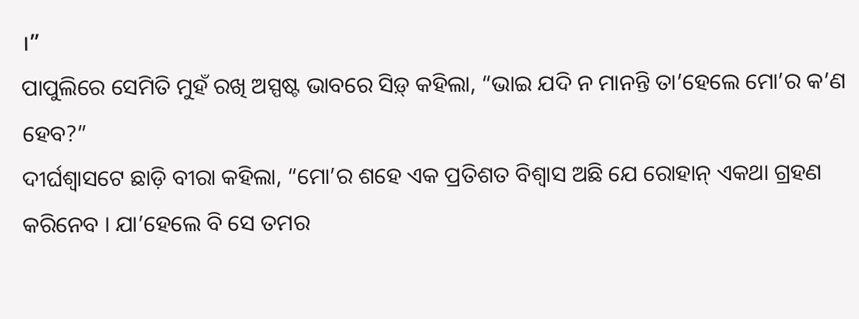।”
ପାପୁଲିରେ ସେମିତି ମୁହଁ ରଖି ଅସ୍ପଷ୍ଟ ଭାବରେ ସିଡ଼୍ କହିଲା, “ଭାଇ ଯଦି ନ ମାନନ୍ତି ତା’ହେଲେ ମୋ’ର କ’ଣ ହେବ?”
ଦୀର୍ଘଶ୍ୱାସଟେ ଛାଡ଼ି ବୀରା କହିଲା, “ମୋ’ର ଶହେ ଏକ ପ୍ରତିଶତ ବିଶ୍ୱାସ ଅଛି ଯେ ରୋହାନ୍ ଏକଥା ଗ୍ରହଣ କରିନେବ । ଯା’ହେଲେ ବି ସେ ତମର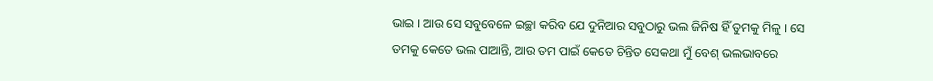ଭାଇ । ଆଉ ସେ ସବୁବେଳେ ଇଚ୍ଛା କରିବ ଯେ ଦୁନିଆର ସବୁଠାରୁ ଭଲ ଜିନିଷ ହିଁ ତୁମକୁ ମିଳୁ । ସେ ତମକୁ କେତେ ଭଲ ପାଆନ୍ତି, ଆଉ ତମ ପାଇଁ କେତେ ଚିନ୍ତିତ ସେକଥା ମୁଁ ବେଶ୍ ଭଲଭାବରେ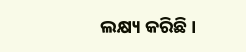ଲକ୍ଷ୍ୟ କରିଛି ।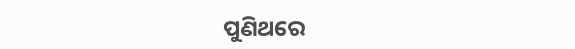ପୁଣିଥରେ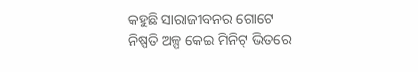କହୁଛି ସାରାଜୀବନର ଗୋଟେ ନିଷ୍ପତି ଅଳ୍ପ କେଇ ମିନିଟ୍ ଭିତରେ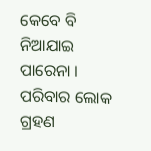କେବେ ବି ନିଆଯାଇ ପାରେନା । ପରିବାର ଲୋକ ଗ୍ରହଣ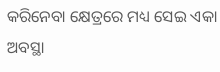କରିନେବା କ୍ଷେତ୍ରରେ ମଧ୍ୟ ସେଇ ଏକା ଅବସ୍ଥା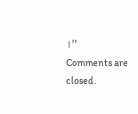।”
Comments are closed.